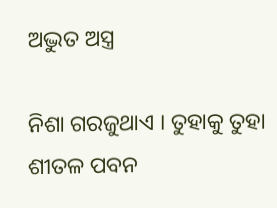ଅଦ୍ଭୁତ ଅସ୍ତ୍ର

ନିଶା ଗରଜୁଥାଏ । ତୁହାକୁ ତୁହା ଶୀତଳ ପବନ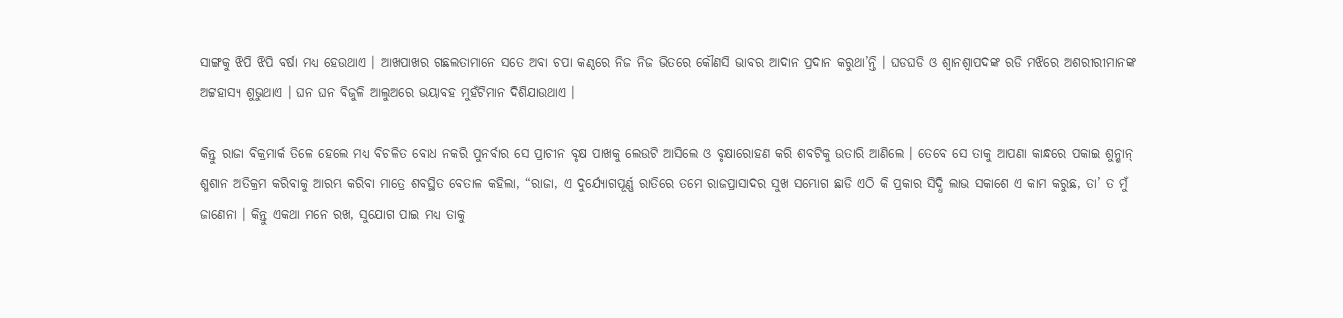ସାଙ୍ଗକୁ ଝିପି ଝିପି ବର୍ଷା ମଧ୍ୟ ହେଉଥାଏ । ଆଖପାଖର ଗଛଲତାମାନେ ସତେ ଅବା ଚପା କଣ୍ଠରେ ନିଜ ନିଜ ଭିତରେ କୌଣସି ଭାବର ଆଦାନ ପ୍ରଦାନ କରୁଥା’ନ୍ତି । ଘଡଘଡି ଓ ଶ୍ୱାନଶ୍ୱାପଦଙ୍କ ରଡି ମଝିରେ ଅଶରୀରୀମାନଙ୍କ ଅଟ୍ଟହାସ୍ୟ ଶୁଭୁଥାଏ । ଘନ ଘନ ବିଜୁଳି ଆଲୁଅରେ ଭୟାବହ ମୁହଁଟିମାନ ଦିଶିଯାଉଥାଏ ।

କିନ୍ତୁ ରାଜା ବିକ୍ରମାର୍କ ତିଳେ ହେଲେ ମଧ୍ୟ ବିଚଳିତ ବୋଧ ନକରି ପୁନର୍ବାର ସେ ପ୍ରାଚୀନ ବୃକ୍ଷ ପାଖକୁ ଲେଉଟି ଆସିଲେ ଓ ବୃକ୍ଷାରୋହଣ କରି ଶବଟିକୁ ଉତାରି ଆଣିଲେ । ତେବେ ସେ ତାକୁ ଆପଣା କାନ୍ଧରେ ପକାଇ ଶୁନ୍ଶାନ୍ ଶ୍ମଶାନ ଅତିକ୍ରମ କରିବାକୁ ଆରମ୍ଭ କରିବା ମାତ୍ରେ ଶବସ୍ଥିତ ବେତାଳ କହିଲା, “ରାଜା, ଏ ଦୁର୍ଯ୍ୟୋଗପୂର୍ଣ୍ଣ ରାତିରେ ତମେ ରାଜପ୍ରାସାଦର ସୁଖ ସମ୍ଭୋଗ ଛାଡି ଏଠି କି ପ୍ରକାର ସିଦ୍ଧି ଲାଭ ସକାଶେ ଏ କାମ କରୁଛ, ତା’ ତ ମୁଁ ଜାଣେନା । କିନ୍ତୁ ଏକଥା ମନେ ରଖ, ସୁଯୋଗ ପାଇ ମଧ୍ୟ ତାକୁ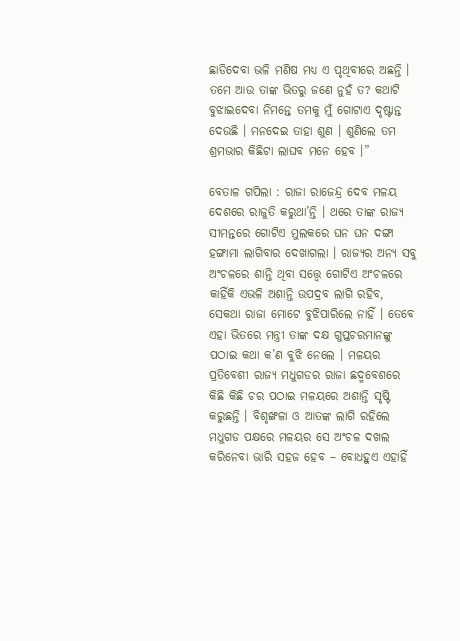ଛାଡିଦେବା ଭଳି ମଣିଷ ମଧ୍ୟ ଏ ପୃଥିବୀରେ ଅଛନ୍ତି । ତମେ ଆଉ ତାଙ୍କ ଭିତରୁ ଜଣେ ନୁହଁ ତ? କଥାଟି ବୁଝାଇଦେବା ନିମନ୍ତେ ତମକୁ ମୁଁ ଗୋଟାଏ ଦୃଷ୍ଟାନ୍ତ ଦେଉଛି । ମନଦେଇ ତାହା ଶୁଣ । ଶୁଣିଲେ ତମ ଶ୍ରମଭାର କିଛିଟା ଲାଘବ ମନେ ହେବ ।”

ବେତାଳ ଗପିଲା : ରାଜା ରାଜେନ୍ଦ୍ର ଦେବ ମଳୟ ଦେଶରେ ରାଜୁତି କରୁଥା’ନ୍ତି । ଥରେ ତାଙ୍କ ରାଜ୍ୟ ସୀମନ୍ତରେ ଗୋଟିଏ ମୁଲକରେ ଘନ ଘନ ଦଙ୍ଗା ହଙ୍ଗାମା ଲାଗିବାର ଦେଖାଗଲା । ରାଜ୍ୟର ଅନ୍ୟ ସବୁ ଅଂଚଳରେ ଶାନ୍ତି ଥିବା ସତ୍ତ୍ୱେ ଗୋଟିଏ ଅଂଚଳରେ କାହିଁକି ଏଭଳି ଅଶାନ୍ତି ଉପଦ୍ରବ ଲାଗି ରହିବ, ସେକଥା ରାଜା ମୋଟେ ବୁଝିପାରିଲେ ନାହିଁ । ତେବେ ଏହା ଭିତରେ ମନ୍ତ୍ରୀ ତାଙ୍କ ଦକ୍ଷ ଗୁପ୍ତଚରମାନଙ୍କୁ ପଠାଇ କଥା କ’ଣ ବୁଝି ନେଲେ । ମଳୟର ପ୍ରତିବେଶୀ ରାଜ୍ୟ ମଧୁଗଡର ରାଜା ଛଦ୍ମବେଶରେ କିଛି କିଛି ଚର ପଠାଇ ମଳୟରେ ଅଶାନ୍ତି ସୃଷ୍ଟି କରୁଛନ୍ତି । ବିଶୃଙ୍ଖଳା ଓ ଆତଙ୍କ ଲାଗି ରହିଲେ ମଧୁଗଡ ପକ୍ଷରେ ମଳୟର ସେ ଅଂଚଳ ଦଖଲ କରିନେବା ଭାରି ସହଜ ହେବ – ବୋଧହୁଏ ଏହାହିଁ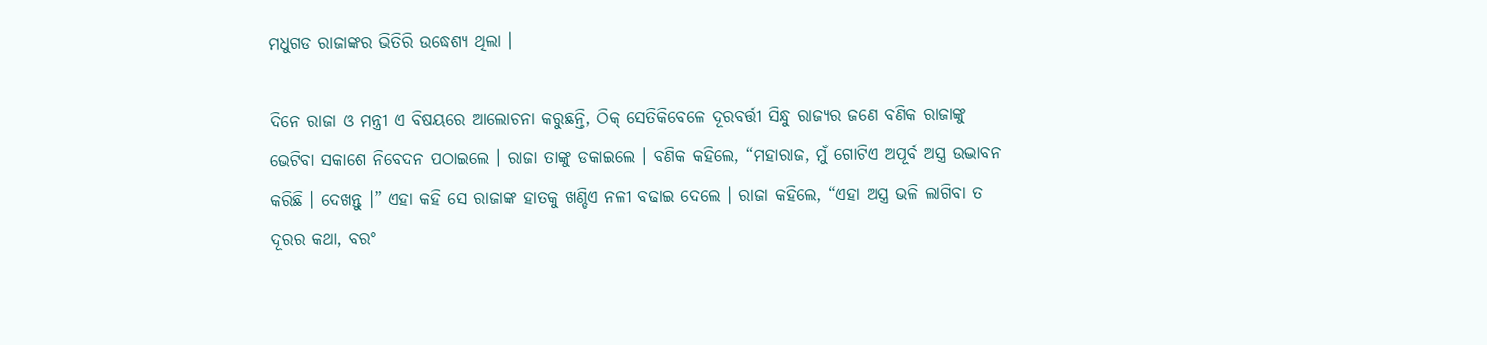ମଧୁଗଡ ରାଜାଙ୍କର ଭିତିରି ଉଦ୍ଧେଶ୍ୟ ଥିଲା ।

ଦିନେ ରାଜା ଓ ମନ୍ତ୍ରୀ ଏ ବିଷୟରେ ଆଲୋଚନା କରୁଛନ୍ତି, ଠିକ୍ ସେତିକିବେଳେ ଦୂରବର୍ତ୍ତୀ ସିନ୍ଧୁ ରାଜ୍ୟର ଜଣେ ବଣିକ ରାଜାଙ୍କୁ ଭେଟିବା ସକାଶେ ନିବେଦନ ପଠାଇଲେ । ରାଜା ତାଙ୍କୁ ଡକାଇଲେ । ବଣିକ କହିଲେ, “ମହାରାଜ, ମୁଁ ଗୋଟିଏ ଅପୂର୍ବ ଅସ୍ତ୍ର ଉଦ୍ଭାବନ କରିଛି । ଦେଖନ୍ତୁ ।” ଏହା କହି ସେ ରାଜାଙ୍କ ହାତକୁ ଖଣ୍ଡିଏ ନଳୀ ବଢାଇ ଦେଲେ । ରାଜା କହିଲେ, “ଏହା ଅସ୍ତ୍ର ଭଳି ଲାଗିବା ତ ଦୂରର କଥା, ବରଂ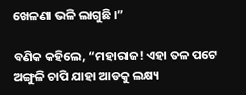ଖେଳଣା ଭଳି ଲାଗୁଛି ।”

ବଣିକ କହିଲେ, “ମହାରାଜ! ଏହା ତଳ ପଟେ ଅଙ୍ଗୁଳି ଚାପି ଯାହା ଆଡକୁ ଲକ୍ଷ୍ୟ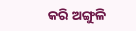କରି ଅଙ୍ଗୁଳି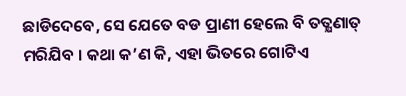ଛାଡିଦେବେ, ସେ ଯେତେ ବଡ ପ୍ରାଣୀ ହେଲେ ବି ତତ୍କ୍ଷଣାତ୍ ମରିଯିବ । କଥା କ’ଣ କି, ଏହା ଭିତରେ ଗୋଟିଏ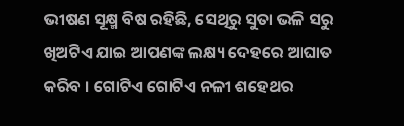ଭୀଷଣ ସୂକ୍ଷ୍ମ ବିଷ ରହିଛି, ସେଥିରୁ ସୁତା ଭଳି ସରୁ ଖିଅଟିଏ ଯାଇ ଆପଣଙ୍କ ଲକ୍ଷ୍ୟ ଦେହରେ ଆଘାତ କରିବ । ଗୋଟିଏ ଗୋଟିଏ ନଳୀ ଶହେଥର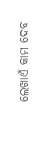ଲେଖାଏଁ କାମ ଦେବ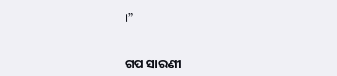।”


ଗପ ସାରଣୀ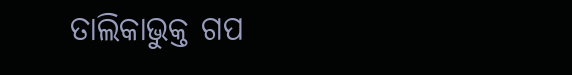ତାଲିକାଭୁକ୍ତ ଗପ